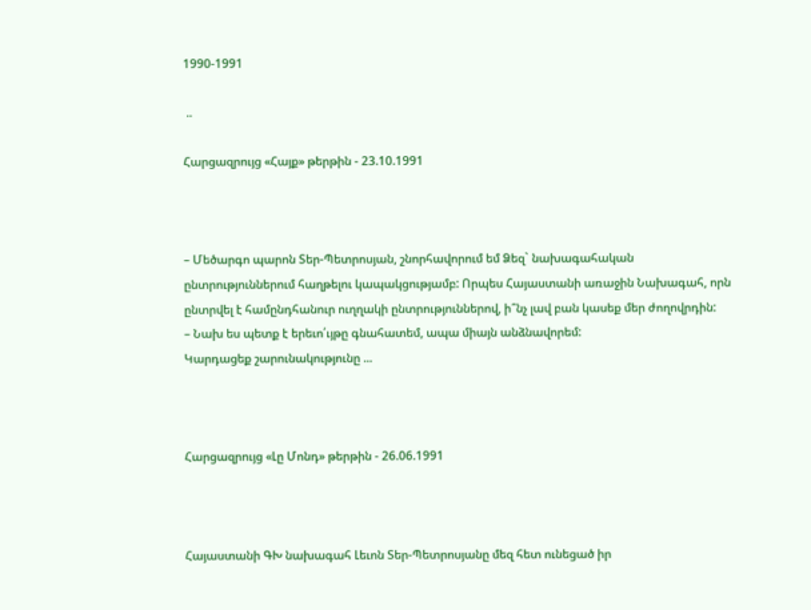1990-1991

 ..

Հարցազրույց «Հայք» թերթին - 23.10.1991



– Մեծարգո պարոն Տեր‑Պետրոսյան, շնորհավորում եմ Ձեզ` նախագահական ընտրություններում հաղթելու կապակցությամբ: Որպես Հայաստանի առաջին Նախագահ, որն ընտրվել է համընդհանուր ուղղակի ընտրություններով, ի՞նչ լավ բան կասեք մեր ժողովրդին:
– Նախ ես պետք է երեւո՛ւյթը գնահատեմ, ապա միայն անձնավորեմ:
Կարդացեք շարունակությունը ...



Հարցազրույց «Լը Մոնդ» թերթին - 26.06.1991



Հայաստանի ԳԽ նախագահ Լեւոն Տեր‑Պետրոսյանը մեզ հետ ունեցած իր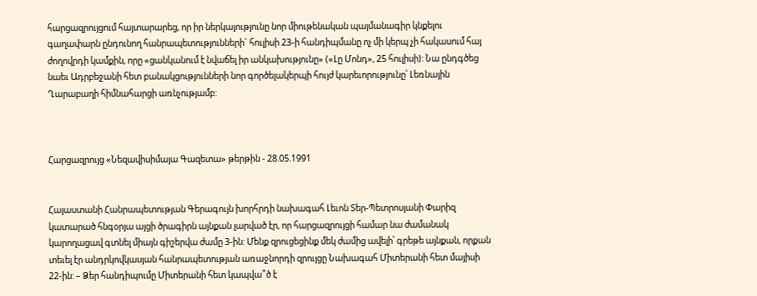հարցազրույցում հայտարարեց, որ իր ներկայությունը նոր միութենական պայմանագիր կնքելու գաղափարն ընդունող հանրապետությունների` հուլիսի 23‑ի հանդիպմանը ոչ մի կերպ չի հակասում հայ ժողովրդի կամքին, որը «ցանկանում է նվաճել իր անկախությունը» («Լը Մոնդ», 25 հուլիսի): Նա ընդգծեց նաեւ Ադրբեջանի հետ բանակցությունների նոր գործելակերպի հույժ կարեւորությունը՝ Լեռնային Ղարաբաղի հիմնահարցի առնչությամբ:



Հարցազրույց «Նեզավիսիմայա Գազետա» թերթին - 28.05.1991


Հայաստանի Հանրապետության Գերագույն խորհրդի նախագահ Լեւոն Տեր‑Պետրոսյանի Փարիզ կատարած հնգօրյա այցի ծրագիրն այնքան լարված էր, որ հարցազրույցի համար նա ժամանակ կարողացավ գտնել միայն գիշերվա ժամը 3‑ին: Մենք զրուցեցինք մեկ ժամից ավելի՝ գրեթե այնքան, որքան տեւել էր անդրկովկասյան հանրապետության առաջնորդի զրույցը Նախագահ Միտերանի հետ մայիսի 22‑ին: – Ձեր հանդիպումը Միտերանի հետ կապվա՞ծ է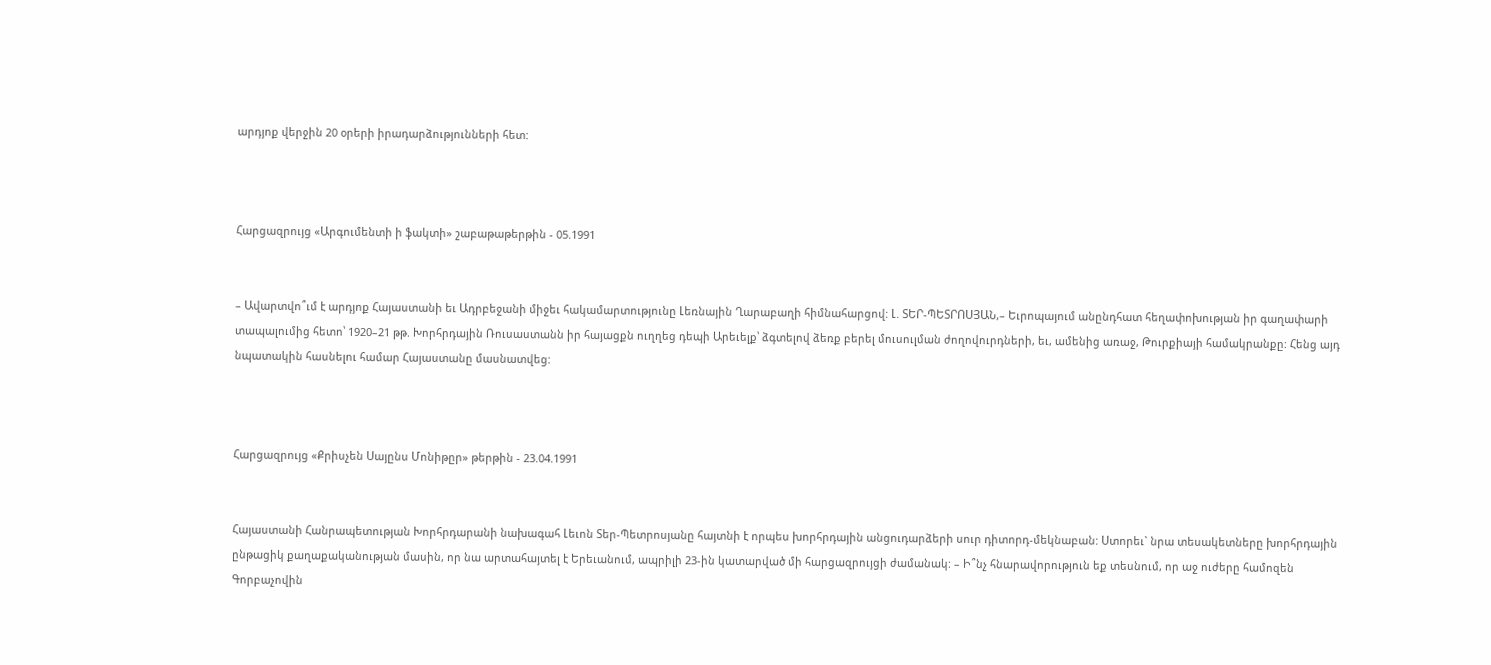արդյոք վերջին 20 օրերի իրադարձությունների հետ:



Հարցազրույց «Արգումենտի ի ֆակտի» շաբաթաթերթին - 05.1991


– Ավարտվո՞ւմ է արդյոք Հայաստանի եւ Ադրբեջանի միջեւ հակամարտությունը Լեռնային Ղարաբաղի հիմնահարցով: Լ. ՏԵՐ‑ՊԵՏՐՈՍՅԱՆ,– Եւրոպայում անընդհատ հեղափոխության իր գաղափարի տապալումից հետո՝ 1920–21 թթ. Խորհրդային Ռուսաստանն իր հայացքն ուղղեց դեպի Արեւելք՝ ձգտելով ձեռք բերել մուսուլման ժողովուրդների, եւ, ամենից առաջ, Թուրքիայի համակրանքը: Հենց այդ նպատակին հասնելու համար Հայաստանը մասնատվեց:



Հարցազրույց «Քրիսչեն Սայընս Մոնիթըր» թերթին - 23.04.1991


Հայաստանի Հանրապետության Խորհրդարանի նախագահ Լեւոն Տեր‑Պետրոսյանը հայտնի է որպես խորհրդային անցուդարձերի սուր դիտորդ‑մեկնաբան: Ստորեւ` նրա տեսակետները խորհրդային ընթացիկ քաղաքականության մասին, որ նա արտահայտել է Երեւանում, ապրիլի 23‑ին կատարված մի հարցազրույցի ժամանակ: – Ի՞նչ հնարավորություն եք տեսնում, որ աջ ուժերը համոզեն Գորբաչովին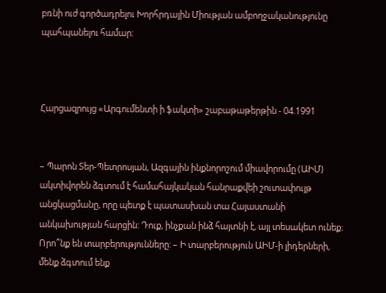բռնի ուժ գործադրելու Խորհրդային Միության ամբողջականությունը պահպանելու համար:



Հարցազրույց «Արգումենտի ի ֆակտի» շաբաթաթերթին - 04.1991


– Պարոն Տեր‑Պետրոսյան, Ազգային ինքնորոշում միավորումը (ԱԻՄ) ակտիվորեն ձգտում է համահայկական հանրաքվեի շուտափույթ անցկացմանը, որը պետք է պատասխան տա Հայաստանի անկախության հարցին: Դուք, ինչքան ինձ հայտնի է, այլ տեսակետ ունեք։ Որո՞նք են տարբերությունները: – Ի տարբերություն ԱԻՄ‑ի լիդերների, մենք ձգտում ենք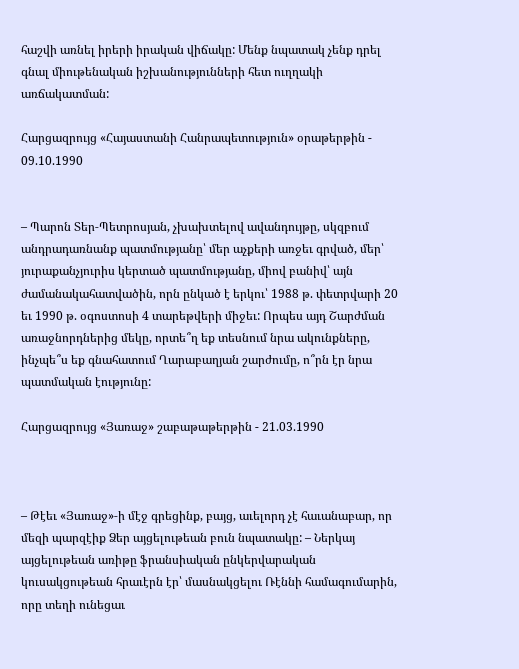հաշվի առնել իրերի իրական վիճակը: Մենք նպատակ չենք դրել գնալ միութենական իշխանությունների հետ ուղղակի առճակատման:

Հարցազրույց «Հայաստանի Հանրապետություն» օրաթերթին - 09.10.1990


– Պարոն Տեր‑Պետրոսյան, չխախտելով ավանդույթը, սկզբում անդրադառնանք պատմությանը՝ մեր աչքերի առջեւ գրված, մեր՝ յուրաքանչյուրիս կերտած պատմությանը, միով բանիվ՝ այն ժամանակահատվածին, որն ընկած է երկու՝ 1988 թ. փետրվարի 20 եւ 1990 թ. օգոստոսի 4 տարեթվերի միջեւ: Որպես այդ Շարժման առաջնորդներից մեկը, որտե՞ղ եք տեսնում նրա ակունքները, ինչպե՞ս եք գնահատում Ղարաբաղյան շարժումը, ո՞րն էր նրա պատմական էությունը:

Հարցազրույց «Յառաջ» շաբաթաթերթին - 21.03.1990



– Թէեւ «Յառաջ»‑ի մէջ գրեցինք, բայց, աւելորդ չէ հաւանաբար, որ մեզի պարզէիք Ձեր այցելութեան բուն նպատակը: – Ներկայ այցելութեան առիթը ֆրանսիական ընկերվարական կուսակցութեան հրաւէրն էր՝ մասնակցելու Ռէննի համագումարին, որը տեղի ունեցաւ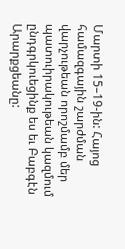Մարտի 15–19‑ին: Հայոց համազգային շարժման վարչութեան որոշմամբ մեր պատուիրակութեան կազմում ընդգրկուեցինք ես եւ Բաբգէն Արարքցեանը: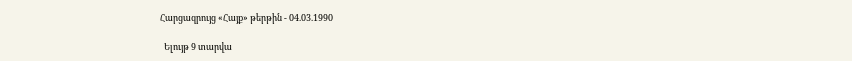Հարցազրույց «Հայք» թերթին - 04.03.1990

  Ելույթ 9 տարվա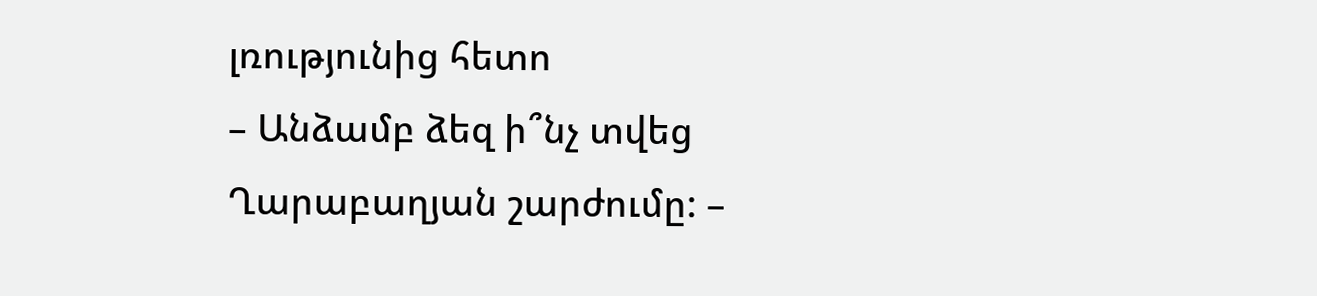լռությունից հետո
– Անձամբ ձեզ ի՞նչ տվեց Ղարաբաղյան շարժումը: –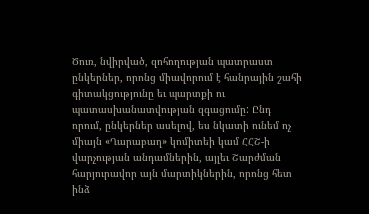Ծուռ, նվիրված, զոհողության պատրաստ ընկերներ, որոնց միավորում է հանրային շահի գիտակցությունը եւ պարտքի ու պատասխանատվության զգացումը: Ընդ որում, ընկերներ ասելով, ես նկատի ունեմ ոչ միայն «Ղարաբաղ» կոմիտեի կամ ՀՀՇ‑ի վարչության անդամներին, այլեւ Շարժման հարյուրավոր այն մարտիկներին, որոնց հետ ինձ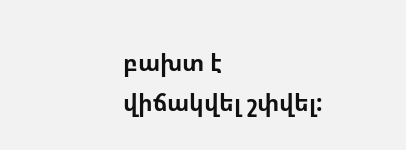բախտ է վիճակվել շփվել: